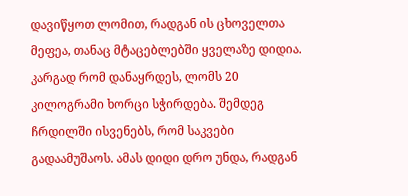დავიწყოთ ლომით, რადგან ის ცხოველთა მეფეა, თანაც მტაცებლებში ყველაზე დიდია. კარგად რომ დანაყრდეს, ლომს 20 კილოგრამი ხორცი სჭირდება. შემდეგ ჩრდილში ისვენებს, რომ საკვები გადაამუშაოს. ამას დიდი დრო უნდა, რადგან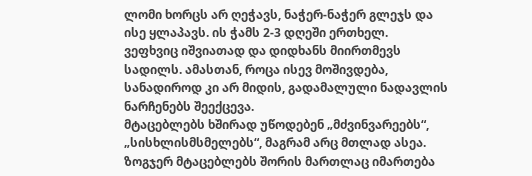ლომი ხორცს არ ღეჭავს, ნაჭერ-ნაჭერ გლეჯს და ისე ყლაპავს. ის ჭამს 2-3 დღეში ერთხელ.
ვეფხვიც იშვიათად და დიდხანს მიირთმევს სადილს. ამასთან, როცა ისევ მოშივდება, სანადიროდ კი არ მიდის, გადამალული ნადავლის ნარჩენებს შეექცევა.
მტაცებლებს ხშირად უწოდებენ „მძვინვარეებს“, „სისხლისმსმელებს“, მაგრამ არც მთლად ასეა. ზოგჯერ მტაცებლებს შორის მართლაც იმართება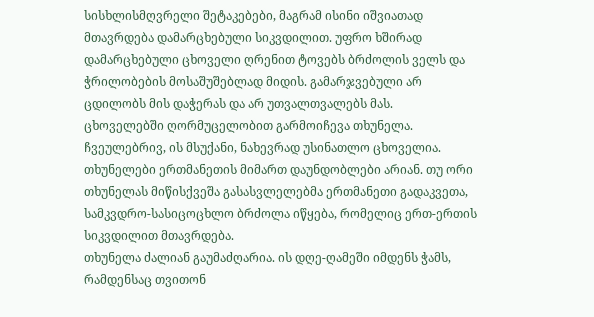სისხლისმღვრელი შეტაკებები, მაგრამ ისინი იშვიათად მთავრდება დამარცხებული სიკვდილით. უფრო ხშირად დამარცხებული ცხოველი ღრენით ტოვებს ბრძოლის ველს და ჭრილობების მოსაშუშებლად მიდის. გამარჯვებული არ ცდილობს მის დაჭერას და არ უთვალთვალებს მას.
ცხოველებში ღორმუცელობით გარმოიჩევა თხუნელა. ჩვეულებრივ, ის მსუქანი, ნახევრად უსინათლო ცხოველია. თხუნელები ერთმანეთის მიმართ დაუნდობლები არიან. თუ ორი თხუნელას მიწისქვეშა გასასვლელებმა ერთმანეთი გადაკვეთა, სამკვდრო-სასიცოცხლო ბრძოლა იწყება, რომელიც ერთ-ერთის სიკვდილით მთავრდება.
თხუნელა ძალიან გაუმაძღარია. ის დღე-ღამეში იმდენს ჭამს, რამდენსაც თვითონ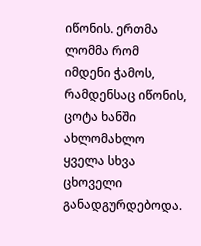იწონის. ერთმა ლომმა რომ იმდენი ჭამოს, რამდენსაც იწონის, ცოტა ხანში ახლომახლო ყველა სხვა ცხოველი განადგურდებოდა.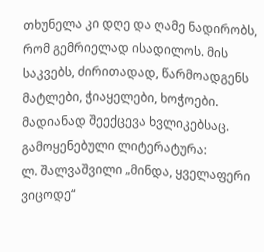თხუნელა კი დღე და ღამე ნადირობს, რომ გემრიელად ისადილოს. მის საკვებს, ძირითადად, წარმოადგენს მატლები, ჭიაყელები, ხოჭოები. მადიანად შეექცევა ხვლიკებსაც.
გამოყენებული ლიტერატურა:
ლ. შალვაშვილი „მინდა, ყველაფერი ვიცოდე“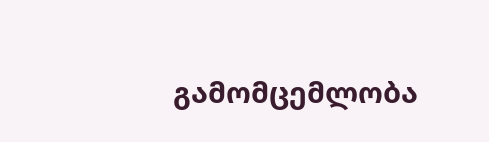გამომცემლობა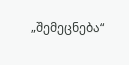„შემეცნება“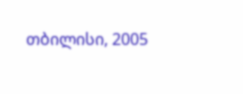თბილისი, 2005